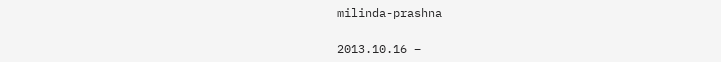milinda-prashna

2013.10.16 –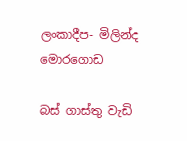ලංකාදීප- මිලින්ද මොරගොඩ

බස් ගාස්තු වැඩි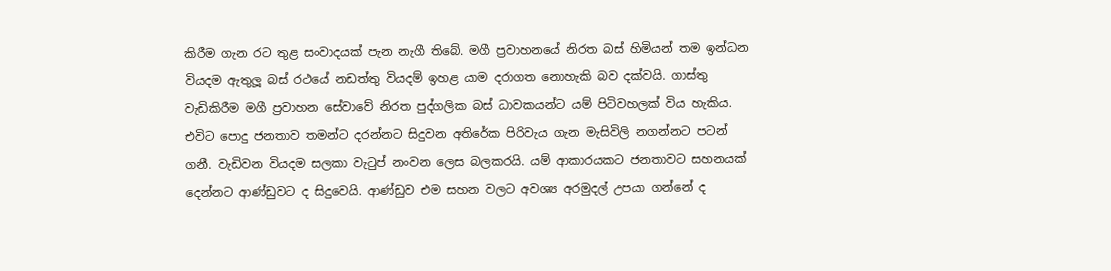කිරීම ගැන රට තුළ සංවාදයක් පැන නැගී තිබේ. මගී ප්‍රවාහනයේ නිරත බස් හිමියන් තම ඉන්ධන වියදම ඇතුලූ බස් රථයේ නඩත්තු වියදම් ඉහළ යාම දරාගත නොහැකි බව දක්වයි. ගාස්තු වැඩිකිරීම මගී ප්‍රවාහන සේවාවේ නිරත පුද්ගලික බස් ධාවකයන්ට යම් පිටිවහලක් විය හැකිය. එවිට පොදු ජනතාව තමන්ට දරන්නට සිදුවන අතිරේක පිරිවැය ගැන මැසිවිලි නගන්නට පටන් ගනී. වැඩිවන වියදම සලකා වැටුප් නංවන ලෙස බලකරයි. යම් ආකාරයකට ජනතාවට සහනයක් දෙන්නට ආණ්ඩුවට ද සිදුවෙයි. ආණ්ඩුව එම සහන වලට අවශ්‍ය අරමුදල් උපයා ගන්නේ ද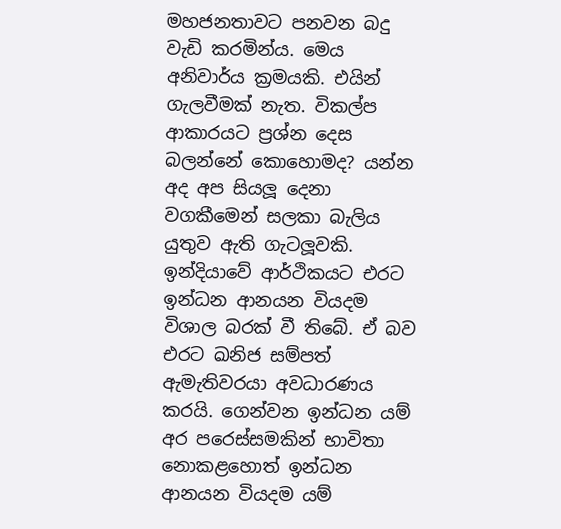මහජනතාවට පනවන බදු වැඩි කරමින්ය. මෙය අනිවාර්ය ක්‍රමයකි. එයින් ගැලවීමක් නැත. විකල්ප ආකාරයට ප්‍රශ්න දෙස බලන්නේ කොහොමද? යන්න අද අප සියලූ දෙනා වගකීමෙන් සලකා බැලිය යුතුව ඇති ගැටලූවකි.
ඉන්දියාවේ ආර්ථිකයට එරට ඉන්ධන ආනයන වියදම විශාල බරක් වී තිබේ. ඒ බව එරට ඛනිජ සම්පත් ඇමැතිවරයා අවධාරණය කරයි. ගෙන්වන ඉන්ධන යම් අර පරෙස්සමකින් භාවිතා නොකළහොත් ඉන්ධන ආනයන වියදම යම්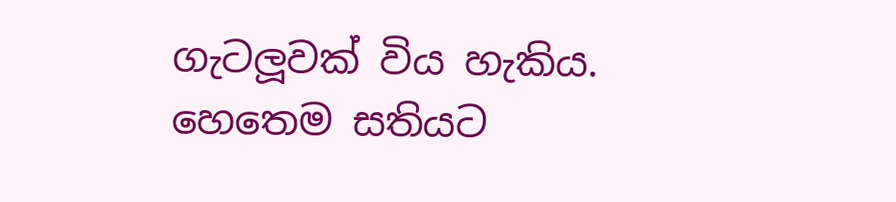ගැටලූවක් විය හැකිය. හෙතෙම සතියට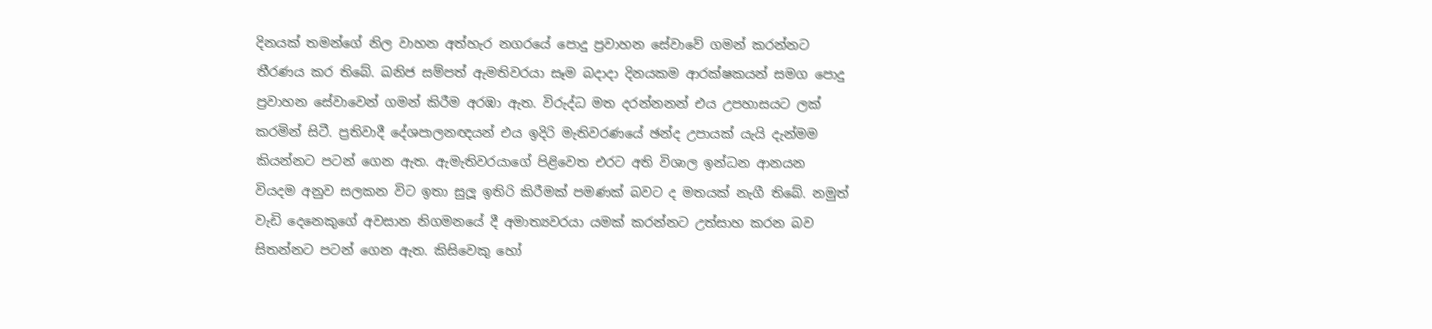දිනයක් තමන්ගේ නිල වාහන අත්හැර නගරයේ පොදු ප්‍රවාහන සේවාවේ ගමන් කරන්නට තීරණය කර තිබේ. ඛනිජ සම්පත් ඇමතිවරයා සෑම බදාදා දිනයකම ආරක්ෂකයන් සමග පොදු ප්‍රවාහන සේවාවෙන් ගමන් කිරීම අරඹා ඇත. විරුද්ධ මත දරන්නනන් එය උපහාසයට ලක් කරමින් සිටී. ප්‍රතිවාදී දේශපාලනඥයන් එය ඉදිරි මැතිවරණයේ ඡන්ද උපායක් යැයි දැන්මම කියන්නට පටන් ගෙන ඇත. ඇමැතිවරයාගේ පිළිවෙත එරට අති විශාල ඉන්ධන ආනයන වියදම අනුව සලකන විට ඉතා සුලූ ඉතිරි කිරීමක් පමණක් බවට ද මතයක් නැගී තිබේ. නමුත් වැඩි දෙනෙකුගේ අවසාන නිගමනයේ දී අමාත්‍යවරයා යමක් කරන්නට උත්සාහ කරන බව සිතන්නට පටන් ගෙන ඇත. කිසිවෙකු හෝ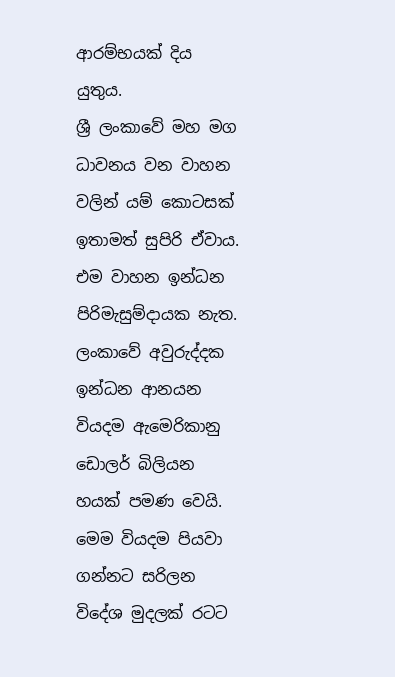ආරම්භයක් දිය යුතුය.
ශ්‍රී ලංකාවේ මහ මග ධාවනය වන වාහන වලින් යම් කොටසක් ඉතාමත් සුපිරි ඒවාය. එම වාහන ඉන්ධන පිරිමැසුම්දායක නැත. ලංකාවේ අවුරුද්දක ඉන්ධන ආනයන වියදම ඇමෙරිකානු ඩොලර් බිලියන හයක් පමණ වෙයි. මෙම වියදම පියවා ගන්නට සරිලන විදේශ මුදලක් රටට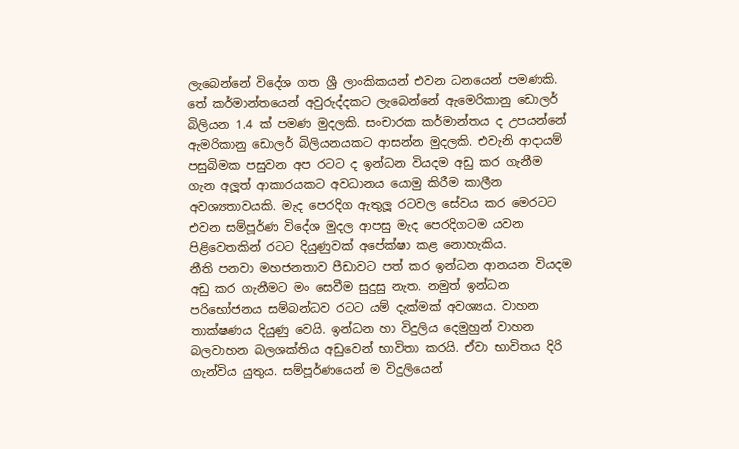ලැබෙන්නේ විදේශ ගත ශ්‍රී ලාංකිකයන් එවන ධනයෙන් පමණකි. තේ කර්මාන්තයෙන් අවුරුද්දකට ලැබෙන්නේ ඇමෙරිකානු ඩොලර් බිලියන 1.4 ක් පමණ මුදලකි. සංචාරක කර්මාන්තය ද උපයන්නේ ඇමරිකානු ඩොලර් බිලියනයකට ආසන්න මුදලකි. එවැනි ආදායම් පසුබිමක පසුවන අප රටට ද ඉන්ධන වියදම අඩු කර ගැනීම ගැන අලූත් ආකාරයකට අවධානය යොමු කිරීම කාලීන අවශ්‍යතාවයකි. මැද පෙරදිග ඇතුලූ රටවල සේවය කර මෙරටට එවන සම්පූර්ණ විදේශ මුදල ආපසු මැද පෙරදිගටම යවන පිළිවෙතකින් රටට දියුණුවක් අපේක්ෂා කළ නොහැකිය.
නීති පනවා මහජනතාව පීඩාවට පත් කර ඉන්ධන ආනයන වියදම අඩු කර ගැනීමට මං සෙවීම සුදුසු නැත. නමුත් ඉන්ධන පරිභෝජනය සම්බන්ධව රටට යම් දැක්මක් අවශ්‍යය. වාහන තාක්ෂණය දියුණු වෙයි. ඉන්ධන හා විදුලිය දෙමුහුන් වාහන බලවාහන බලශක්තිය අඩුවෙන් භාවිතා කරයි. ඒවා භාවිතය දිරි ගැන්විය යුතුය. සම්පූර්ණයෙන් ම විදුලියෙන්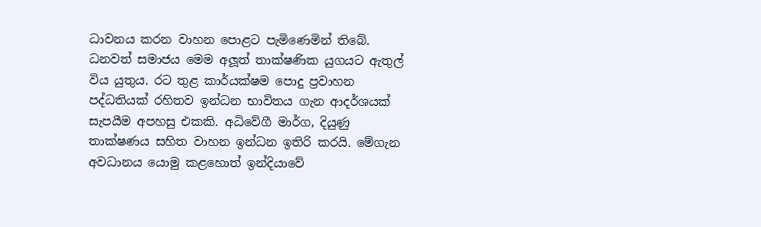ධාවනය කරන වාහන පොළට පැමිණෙමින් තිබේ. ධනවත් සමාජය මෙම අලූත් තාක්ෂණික යුගයට ඇතුල් විය යුතුය. රට තුළ කාර්යක්ෂම පොදු ප්‍රවාහන පද්ධතියක් රහිතව ඉන්ධන භාවිතය ගැන ආදර්ශයක් සැපයීම අපහසු එකකි. අධිවේගී මාර්ග, දියුණු තාක්ෂණය සහිත වාහන ඉන්ධන ඉතිරි කරයි. මේගැන අවධානය යොමු කළහොත් ඉන්දියාවේ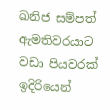ඛනිජ සම්පත් ඇමතිවරයාට වඩා පියවරක් ඉදිරියෙන්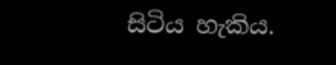සිටිය හැකිය.